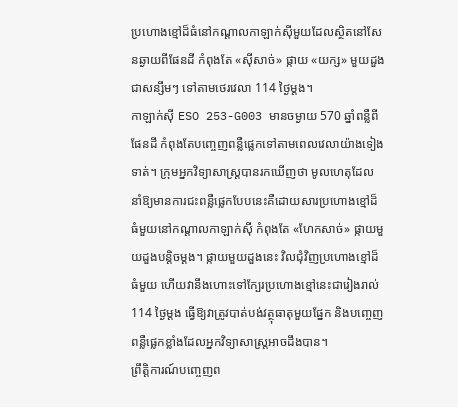ប្រហោងខ្មៅដ៏ធំនៅកណ្ដាលកាឡាក់ស៊ីមួយដែលស្ថិតនៅសែនឆ្ងាយពីផែនដី កំពុងតែ «ស៊ីសាច់» ផ្កាយ «យក្ស» មួយដួងជាសន្សឹមៗ ទៅតាមថេរវេលា 114 ថ្ងៃម្ដង។
កាឡាក់ស៊ី ESO 253-G003 មានចម្ងាយ 570 ឆ្នាំពន្លឺពីផែនដី កំពុងតែបញ្ចេញពន្លឺផ្លេកទៅតាមពេលវេលាយ៉ាងទៀងទាត់។ ក្រុមអ្នកវិទ្យាសាស្ត្របានរកឃើញថា មូលហេតុដែលនាំឱ្យមានការជះពន្លឺផ្លេកបែបនេះគឺដោយសារប្រហោងខ្មៅដ៏ធំមួយនៅកណ្ដាលកាឡាក់ស៊ី កំពុងតែ «ហែកសាច់» ផ្កាយមួយដួងបន្តិចម្ដង។ ផ្កាយមួយដួងនេះ វិលជុំវិញប្រហោងខ្មៅដ៏ធំមួយ ហើយវានឹងហោះទៅក្បែរប្រហោងខ្មៅនេះជារៀងរាល់ 114 ថ្ងៃម្ដង ធ្វើឱ្យវាត្រូវបាត់បង់វត្ថុធាតុមួយផ្នែក និងបញ្ចេញពន្លឺផ្លេកខ្លាំងដែលអ្នកវិទ្យាសាស្ត្រអាចដឹងបាន។
ព្រឹត្តិការណ៍បញ្ចេញព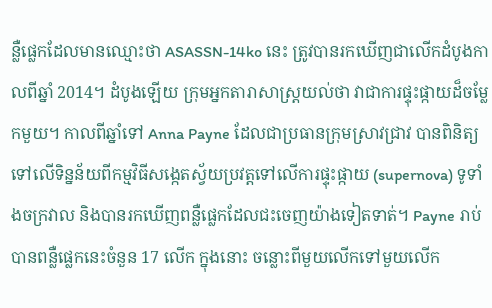ន្លឺផ្លេកដែលមានឈ្មោះថា ASASSN-14ko នេះ ត្រូវបានរកឃើញជាលើកដំបូងកាលពីឆ្នាំ 2014។ ដំបូងឡើយ ក្រុមអ្នកតារាសាស្ត្រយល់ថា វាជាការផ្ទុះផ្កាយដ៏ចម្លែកមួយ។ កាលពីឆ្នាំទៅ Anna Payne ដែលជាប្រធានក្រុមស្រាវជ្រាវ បានពិនិត្យទៅលើទិន្នន័យពីកម្មវិធីសង្កេតស្វ័យប្រវត្តទៅលើការផ្ទុះផ្កាយ (supernova) ទូទាំងចក្រវាល និងបានរកឃើញពន្លឺផ្លេកដែលជះចេញយ៉ាងទៀតទាត់។ Payne រាប់បានពន្លឺផ្លេកនេះចំនួន 17 លើក ក្នុងនោះ ចន្លោះពីមួយលើកទៅមួយលើក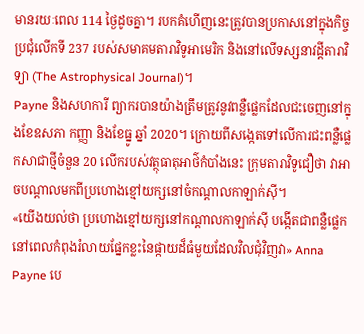មានរយៈពេល 114 ថ្ងៃដូចគ្នា។ របកគំហើញនេះត្រូវបានប្រកាសនៅក្នុងកិច្ចប្រជុំលើកទី 237 របស់សមាគមតារាវិទូអាមេរិក និងនៅលើទស្សនាវដ្ដីតារាវិទ្យា (The Astrophysical Journal)។
Payne និងសហការី ព្យាករបានយ៉ាងត្រឹមត្រូវនូវពន្លឺផ្លេកដែលជះចេញនៅក្នុងខែឧសភា កញ្ញា និងខែធ្នូ ឆ្នាំ 2020។ ក្រោយពីសង្កេតទៅលើការជះពន្លឺផ្លេកសាជាថ្មីចំនួន 20 លើករបស់វត្ថុធាតុអាថ៌កំបាំងនេះ ក្រុមតារាវិទូជឿថា វាអាចបណ្ដាលមកពីប្រហោងខ្មៅយក្សនៅចំកណ្ដាលកាឡាក់ស៊ី។
«យើងយល់ថា ប្រហោងខ្មៅយក្សនៅកណ្ដាលកាឡាក់ស៊ី បង្កើតជាពន្លឺផ្លេកនៅពេលកំពុងរំលាយផ្នែកខ្លះនៃផ្កាយដ៏ធំមួយដែលវិលជុំវិញវា» Anna Payne បេ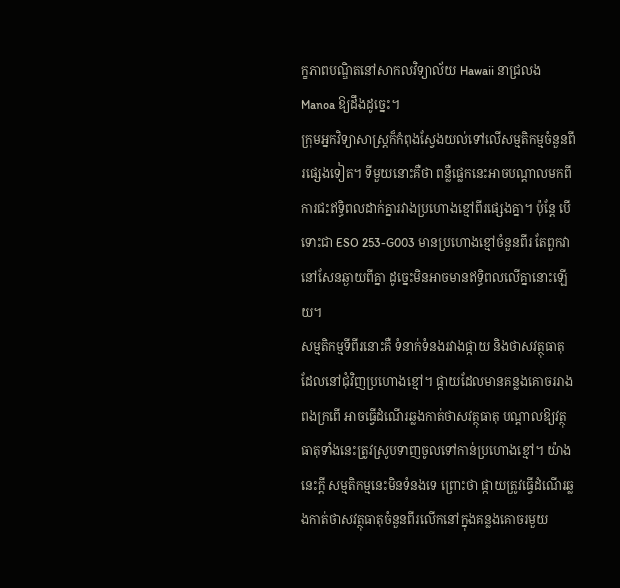ក្ខភាពបណ្ឌិតនៅសាកលវិទ្យាល័យ Hawaii នាជ្រលង Manoa ឱ្យដឹងដូច្នេះ។
ក្រុមអ្នកវិទ្យាសាស្ត្រក៏កំពុងស្វែងយល់ទៅលើសម្មតិកម្មចំនួនពីរផ្សេងទៀត។ ទីមួយនោះគឺថា ពន្លឺផ្លេកនេះអាចបណ្ដាលមកពីការជះឥទ្ធិពលដាក់គ្នារវាងប្រហោងខ្មៅពីរផ្សេងគ្នា។ ប៉ុន្តែ បើទោះជា ESO 253-G003 មានប្រហោងខ្មៅចំនួនពីរ តែពួកវានៅសែនឆ្ងាយពីគ្នា ដូច្នេះមិនអាចមានឥទ្ធិពលលើគ្នានោះឡើយ។
សម្មតិកម្មទីពីរនោះគឺ ទំនាក់ទំនងរវាងផ្កាយ និងថាសវត្ថុធាតុដែលនៅជុំវិញប្រហោងខ្មៅ។ ផ្កាយដែលមានគន្លងគោចររាងពងក្រពើ អាចធ្វើដំណើរឆ្លងកាត់ថាសវត្ថុធាតុ បណ្ដាលឱ្យវត្ថុធាតុទាំងនេះត្រូវស្រូបទាញចូលទៅកាន់ប្រហោងខ្មៅ។ យ៉ាងនេះក្ដី សម្មតិកម្មនេះមិនទំនងទេ ព្រោះថា ផ្កាយត្រូវធ្វើដំណើរឆ្លងកាត់ថាសវត្ថុធាតុចំនួនពីរលើកនៅក្នុងគន្លងគោចរមួយ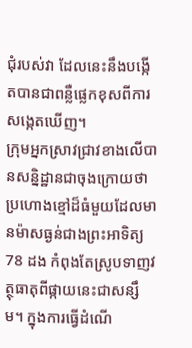ជុំរបស់វា ដែលនេះនឹងបង្កើតបានជាពន្លឺផ្លេកខុសពីការសង្កេតឃើញ។
ក្រុមអ្នកស្រាវជ្រាវខាងលើបានសន្និដ្ឋានជាចុងក្រោយថា ប្រហោងខ្មៅដ៏ធំមួយដែលមានម៉ាសធ្ងន់ជាងព្រះអាទិត្យ 78 ដង កំពុងតែស្រូបទាញវត្ថុធាតុពីផ្កាយនេះជាសន្សឹម។ ក្នុងការធ្វើដំណើ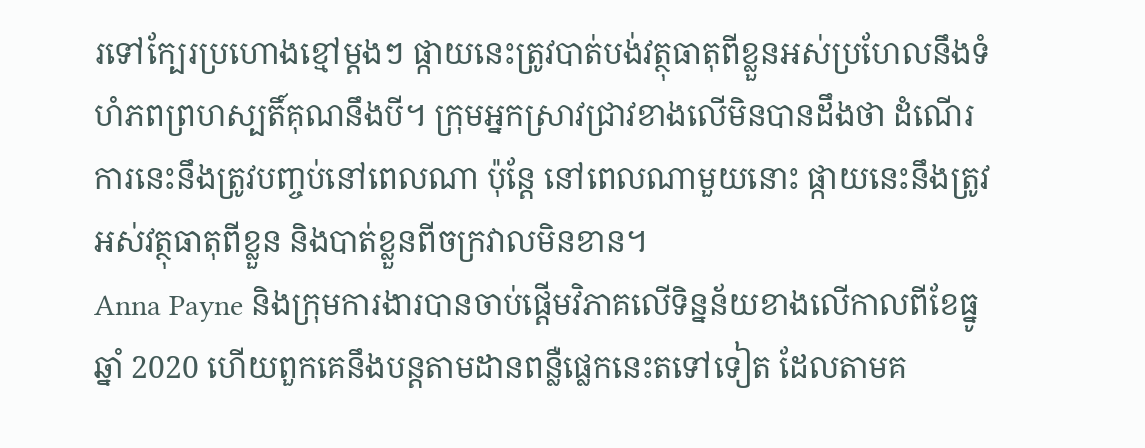រទៅក្បែរប្រហោងខ្មៅម្ដងៗ ផ្កាយនេះត្រូវបាត់បង់វត្ថុធាតុពីខ្លួនអស់ប្រហែលនឹងទំហំភពព្រហស្បតិ៍គុណនឹងបី។ ក្រុមអ្នកស្រាវជ្រាវខាងលើមិនបានដឹងថា ដំណើរការនេះនឹងត្រូវបញ្ចប់នៅពេលណា ប៉ុន្តែ នៅពេលណាមួយនោះ ផ្កាយនេះនឹងត្រូវអស់វត្ថុធាតុពីខ្លួន និងបាត់ខ្លួនពីចក្រវាលមិនខាន។
Anna Payne និងក្រុមការងារបានចាប់ផ្ដើមវិភាគលើទិន្នន័យខាងលើកាលពីខែធ្នូ ឆ្នាំ 2020 ហើយពួកគេនឹងបន្តតាមដានពន្លឺផ្លេកនេះតទៅទៀត ដែលតាមគ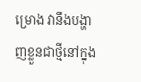ម្រោង វានឹងបង្ហាញខ្លួនជាថ្មីនៅក្នុង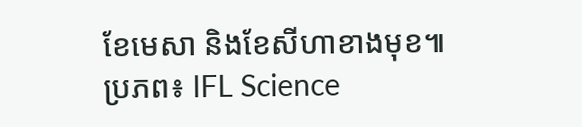ខែមេសា និងខែសីហាខាងមុខ៕
ប្រភព៖ IFL Science